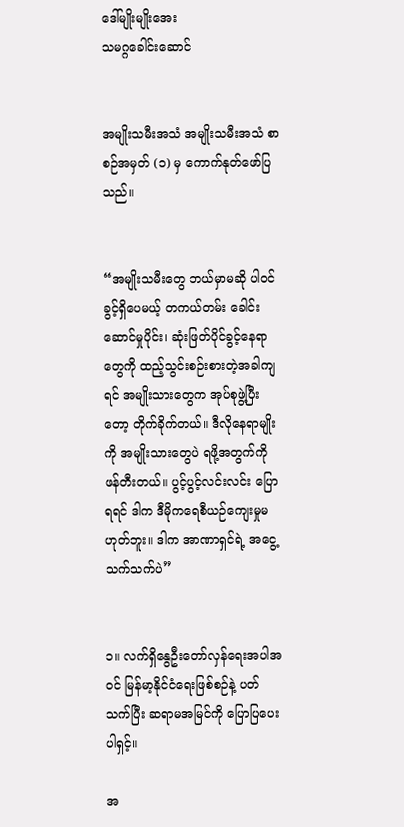ဒေါ်မျိုးမျိုးအေး
သမဂ္ဂခေါင်းဆောင်


အမျိုးသမီးအသံ အမျိုးသမီးအသံ စာစဉ်အမှတ် (၁) မှ ကောက်နုတ်ဖော်ပြသည်။


“အမျိုးသမီးတွေ ဘယ်မှာမဆို ပါဝင်ခွင့်ရှိပေမယ့် တကယ်တမ်း ခေါင်းဆောင်မှုပိုင်း၊ ဆုံးဖြတ်ပိုင်ခွင့်နေရာတွေကို ထည့်သွင်းစဉ်းစားတဲ့အခါကျရင် အမျိုးသားတွေက အုပ်စုဖွဲ့ပြီးတော့ တိုက်ခိုက်တယ်။ ဒီလိုနေရာမျိုးကို အမျိုးသားတွေပဲ ရဖို့အတွက်ကို ဖန်တီးတယ်။ ပွင့်ပွင့်လင်းလင်း ပြောရရင် ဒါက ဒီမိုကရေစီယဉ်ကျေးမှုမဟုတ်ဘူး။ ဒါက အာဏာရှင်ရဲ့ အငွေ့သက်သက်ပဲ”


၁။ လက်ရှိနွေဦးတော်လှန်ရေးအပါအဝင် မြန်မာ့နိုင်ငံရေးဖြစ်စဉ်နဲ့ ပတ်သက်ပြီး ဆရာမအမြင်ကို ပြောပြပေးပါရှင့်။

အ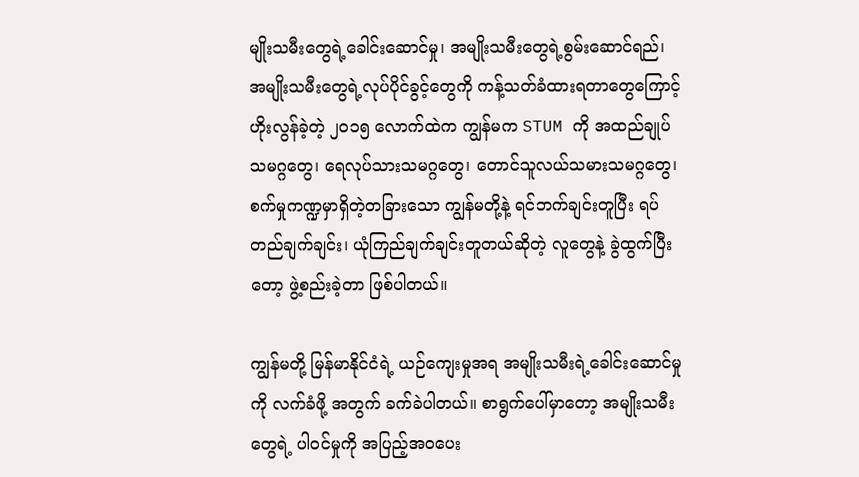မျိုးသမီးတွေရဲ့ခေါင်းဆောင်မှု၊ အမျိုးသမီးတွေရဲ့စွမ်းဆောင်ရည်၊ အမျိုးသမီးတွေရဲ့လုပ်ပိုင်ခွင့်တွေကို ကန့်သတ်ခံထားရတာတွေကြောင့် ဟိုးလွန်ခဲ့တဲ့ ၂၀၁၅ လောက်ထဲက ကျွန်မက STUM ကို အထည်ချုပ် သမဂ္ဂတွေ၊ ရေလုပ်သားသမဂ္ဂတွေ၊ တောင်သူလယ်သမားသမဂ္ဂတွေ၊ စက်မှုကဏ္ဍမှာရှိတဲ့တခြားသော ကျွန်မတို့နဲ့ ရင်ဘက်ချင်းတူပြီး ရပ်တည်ချက်ချင်း၊ ယုံကြည်ချက်ချင်းတူတယ်ဆိုတဲ့ လူတွေနဲ့ ခွဲထွက်ပြီးတော့ ဖွဲ့စည်းခဲ့တာ ဖြစ်ပါတယ်။

ကျွန်မတို့ မြန်မာနိုင်ငံရဲ့ ယဉ်ကျေးမှုအရ အမျိုးသမီးရဲ့ခေါင်းဆောင်မှုကို လက်ခံဖို့ အတွက် ခက်ခဲပါတယ်။ စာရွက်ပေါ်မှာတော့ အမျိုးသမီးတွေရဲ့ ပါဝင်မှုကို အပြည့်အဝပေး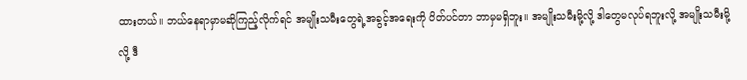ထားတယ်။ ဘယ်နေရာမှာမဆိုကြည့်လိုက်ရင် အမျိုးသမီးတွေရဲ့အခွင့်အရေးကို ပိတ်ပင်တာ ဘာမှမရှိဘူး။ အမျိုးသမီးမို့လို့ ဒါတွေမလုပ်ရဘူးလို့ အမျိုးသမီးမို့လို့ ဒီ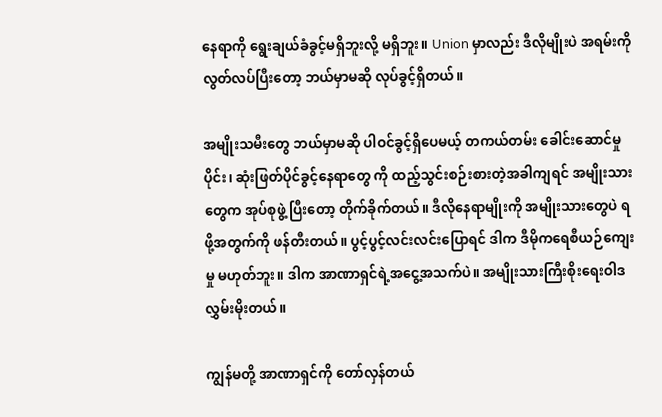နေရာကို ရွေးချယ်ခံခွင့်မရှိဘူးလို့ မရှိဘူး။ Union မှာလည်း ဒီလိုမျိုးပဲ အရမ်းကို လွတ်လပ်ပြီးတော့ ဘယ်မှာမဆို လုပ်ခွင့်ရှိတယ်။

အမျိုးသမီးတွေ ဘယ်မှာမဆို ပါဝင်ခွင့်ရှိပေမယ့် တကယ်တမ်း ခေါင်းဆောင်မှုပိုင်း၊ ဆုံးဖြတ်ပိုင်ခွင့်နေရာတွေ ကို ထည့်သွင်းစဉ်းစားတဲ့အခါကျရင် အမျိုးသားတွေက အုပ်စုဖွဲ့ ပြီးတော့ တိုက်ခိုက်တယ်။ ဒီလိုနေရာမျိုးကို အမျိုးသားတွေပဲ ရဖို့အတွက်ကို ဖန်တီးတယ်။ ပွင့်ပွင့်လင်းလင်းပြောရင် ဒါက ဒီမိုကရေစီယဉ်ကျေးမှု မဟုတ်ဘူး။ ဒါက အာဏာရှင်ရဲ့အငွေ့အသက်ပဲ။ အမျိုးသားကြီးစိုးရေးဝါဒ လွှမ်းမိုးတယ်။

ကျွန်မတို့ အာဏာရှင်ကို တော်လှန်တယ်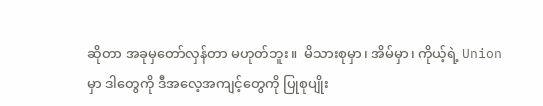ဆိုတာ အခုမှတော်လှန်တာ မဟုတ်ဘူး။  မိသားစုမှာ၊ အိမ်မှာ၊ ကိုယ့်ရဲ့ Union မှာ ဒါတွေကို ဒီအလေ့အကျင့်တွေကို ပြုစုပျိုး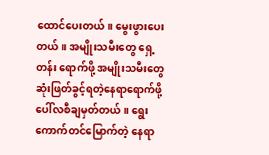ထောင်ပေးတယ်။ မွေးဖွားပေးတယ်။ အမျိုးသမီးတွေ ရှေ့တန်း ရောက်ဖို့ အမျိုးသမီးတွေ ဆုံးဖြတ်ခွင့်ရတဲ့နေရာရောက်ဖို့ ပေါ်လစီချမှတ်တယ်။ ရွေးကောက်တင်မြောက်တဲ့ နေရာ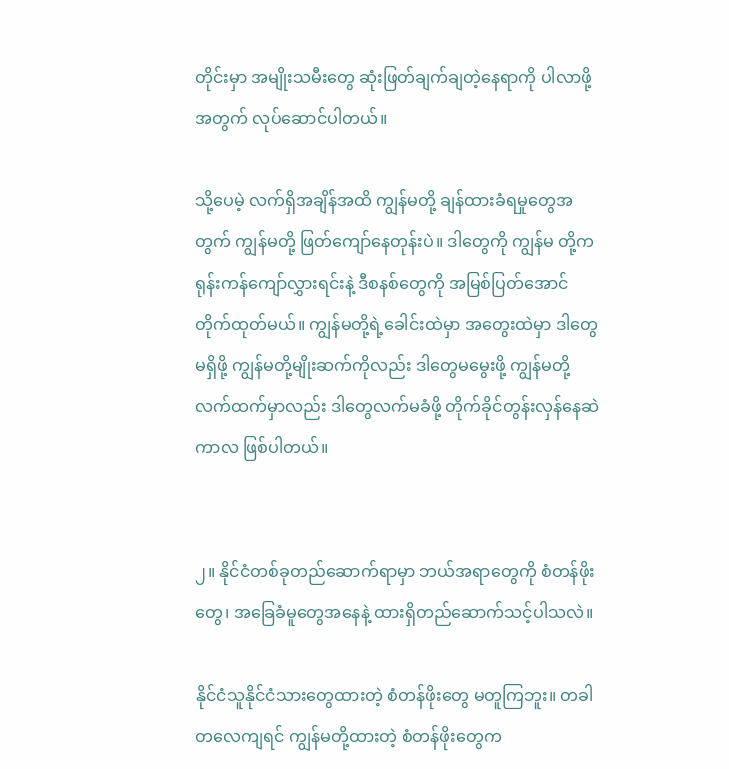တိုင်းမှာ အမျိုးသမီးတွေ ဆုံးဖြတ်ချက်ချတဲ့နေရာကို ပါလာဖို့အတွက် လုပ်ဆောင်ပါတယ်။

သို့ပေမဲ့ လက်ရှိအချိန်အထိ ကျွန်မတို့ ချန်ထားခံရမှုတွေအတွက် ကျွန်မတို့ ဖြတ်ကျော်နေတုန်းပဲ။ ဒါတွေကို ကျွန်မ တို့က ရုန်းကန်ကျော်လွှားရင်းနဲ့ ဒီစနစ်တွေကို အမြစ်ပြတ်အောင် တိုက်ထုတ်မယ်။ ကျွန်မတို့ရဲ့ခေါင်းထဲမှာ အတွေးထဲမှာ ဒါတွေမရှိဖို့ ကျွန်မတို့မျိုးဆက်ကိုလည်း ဒါတွေမမွေးဖို့ ကျွန်မတို့လက်ထက်မှာလည်း ဒါတွေလက်မခံဖို့ တိုက်ခိုင်တွန်းလှန်နေဆဲကာလ ဖြစ်ပါတယ်။


၂။ နိုင်ငံတစ်ခုတည်ဆောက်ရာမှာ ဘယ်အရာတွေကို စံတန်ဖိုးတွေ၊ အခြေခံမူတွေအနေနဲ့ ထားရှိတည်ဆောက်သင့်ပါသလဲ။

နိုင်ငံသူနိုင်ငံသားတွေထားတဲ့ စံတန်ဖိုးတွေ မတူကြဘူး။ တခါတလေကျရင် ကျွန်မတို့ထားတဲ့ စံတန်ဖိုးတွေက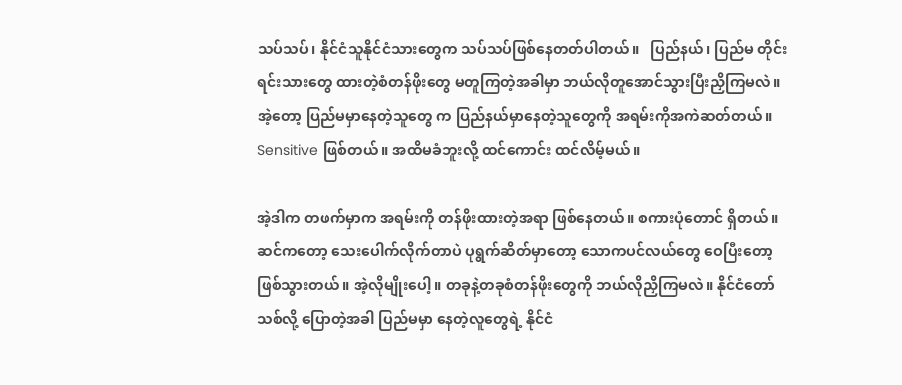သပ်သပ်၊ နိုင်ငံသူနိုင်ငံသားတွေက သပ်သပ်ဖြစ်နေတတ်ပါတယ်။   ပြည်နယ်၊ ပြည်မ တိုင်းရင်းသားတွေ ထားတဲ့စံတန်ဖိုးတွေ မတူကြတဲ့အခါမှာ ဘယ်လိုတူအောင်သွားပြီးညှိကြမလဲ။ အဲ့တော့ ပြည်မမှာနေတဲ့သူတွေ က ပြည်နယ်မှာနေတဲ့သူတွေကို အရမ်းကိုအကဲဆတ်တယ်။ Sensitive ဖြစ်တယ်။ အထိမခံဘူးလို့ ထင်ကောင်း ထင်လိမ့်မယ်။

အဲ့ဒါက တဖက်မှာက အရမ်းကို တန်ဖိုးထားတဲ့အရာ ဖြစ်နေတယ်။ စကားပုံတောင် ရှိတယ်။    ဆင်ကတော့ သေးပေါက်လိုက်တာပဲ ပုရွက်ဆိတ်မှာတော့ သောကပင်လယ်တွေ ဝေပြီးတော့ ဖြစ်သွားတယ်။ အဲ့လိုမျိုးပေါ့။ တခုနဲ့တခုစံတန်ဖိုးတွေကို ဘယ်လိုညှိကြမလဲ။ နိုင်ငံတော်သစ်လို့ ပြောတဲ့အခါ ပြည်မမှာ နေတဲ့လူတွေရဲ့ နိုင်ငံ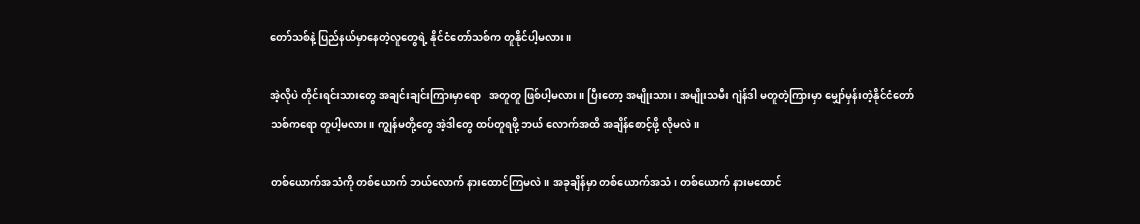တော်သစ်နဲ့ ပြည်နယ်မှာနေတဲ့လူတွေရဲ့ နိုင်ငံတော်သစ်က တူနိုင်ပါ့မလား။

အဲ့လိုပဲ တိုင်းရင်းသားတွေ အချင်းချင်းကြားမှာရော   အတူတူ ဖြစ်ပါ့မလား။ ပြီးတော့ အမျိုးသား၊ အမျိုးသမီး ဂျဲန်ဒါ မတူတဲ့ကြားမှာ မျှော်မှန်းတဲ့နိုင်ငံတော်သစ်ကရော တူပါ့မလား။ ကျွန်မတို့တွေ အဲ့ဒါတွေ ထပ်တူရဖို့ ဘယ် လောက်အထိ အချိန်စောင့်ဖို့ လိုမလဲ။

တစ်ယောက်အသံကို တစ်ယောက် ဘယ်လောက် နားထောင်ကြမလဲ။ အခုချိန်မှာ တစ်ယောက်အသံ၊ တစ်ယောက် နားမထောင်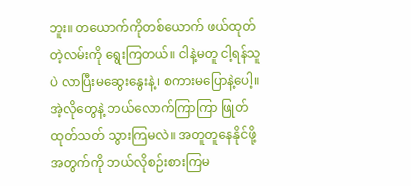ဘူး။ တယောက်ကိုတစ်ယောက် ဖယ်ထုတ်တဲ့လမ်းကို ရွေးကြတယ်။ ငါနဲ့မတူ ငါ့ရန်သူပဲ လာပြီးမဆွေးနွေးနဲ့၊ စကားမပြောနဲ့ပေါ့။ အဲ့လိုတွေနဲ့ ဘယ်လောက်ကြာကြာ ဖြုတ်ထုတ်သတ် သွားကြမလဲ။ အတူတူနေနိုင်ဖို့အတွက်ကို ဘယ်လိုစဉ်းစားကြမ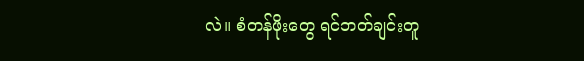လဲ။ စံတန်ဖိုးတွေ ရင်ဘတ်ချင်းတူ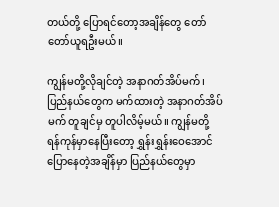တယ်တို့ ပြောရင်တော့အချိန်တွေ‌ တော်တော်ယူရဦးမယ်။

ကျွန်မတို့လိုချင်တဲ့ အနာဂတ်အိပ်မက်၊ ပြည်နယ်တွေက မက်ထားတဲ့ အနာဂတ်အိပ်မက် တူချင်မှ တူပါလိမ့်မယ်။ ကျွန်မတို့ ရန်ကုန်မှာနေပြီးတော့ ရွှန်းရွှန်းဝေအောင် ပြောနေတဲ့အချိန်မှာ ပြည်နယ်တွေမှာ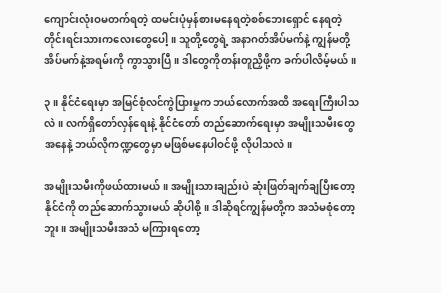ကျောင်းလုံးဝမတက်ရတဲ့ ထမင်းပုံမှန်စားမနေရတဲ့စစ်ဘေးရှောင် နေရတဲ့ တိုင်းရင်းသားကလေးတွေပေါ့။ သူတို့တွေရဲ့ အနာဂတ်အိပ်မက်နဲ့ ကျွန်မတို့အိပ်မက်နဲ့အရမ်းကို ကွာသွားပြီ။ ဒါတွေကိုတန်းတူညှိဖို့က ခက်ပါလိမ့်မယ်။

၃။ နိုင်ငံရေးမှာ အမြင်စုံလင်ကွဲပြားမှုက ဘယ်လောက်အထိ အရေးကြီးပါသလဲ။ လက်ရှိတော်လှန်ရေးနဲ့ နိုင်ငံတော် တည်ဆောက်ရေးမှာ အမျိုးသမီးတွေအနေနဲ့ ဘယ်လိုကဏ္ဍတွေမှာ မဖြစ်မနေပါဝင်ဖို့ လိုပါသလဲ။

အမျိုးသမီးကိုဖယ်ထားမယ်။ အမျိုးသားချည်းပဲ ဆုံးဖြတ်ချက်ချပြီးတော့ နိုင်ငံကို တည်ဆောက်သွားမယ် ဆိုပါစို့။ ဒါဆိုရင်ကျွန်မတို့က အသံမစုံတော့ဘူး။ အမျိုးသမီးအသံ မကြားရတော့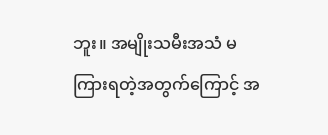ဘူး။ အမျိုးသမီးအသံ မကြားရတဲ့အတွက်ကြောင့် အ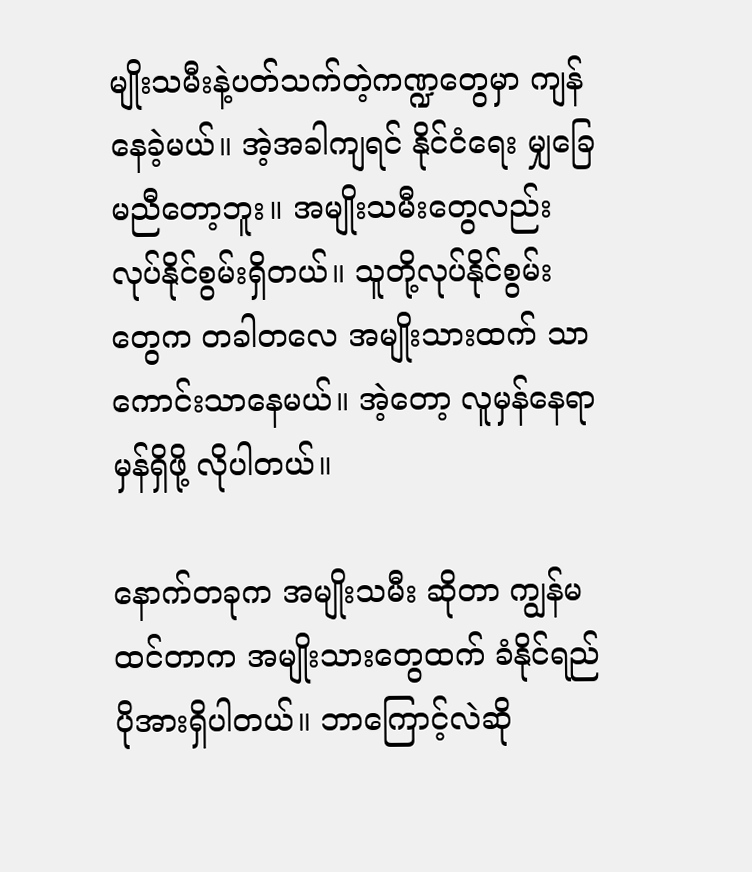မျိုးသမီးနဲ့ပတ်သက်တဲ့ကဏ္ဍတွေမှာ ကျန်နေခဲ့မယ်။ အဲ့အခါကျရင် နိုင်ငံရေး မျှခြေ မညီတော့ဘူး။ အမျိုးသမီးတွေလည်း လုပ်နိုင်စွမ်းရှိတယ်။ သူတို့လုပ်နိုင်စွမ်းတွေက တခါတလေ အမျိုးသားထက် သာကောင်းသာနေမယ်။ အဲ့တော့ လူမှန်နေရာမှန်ရှိဖို့ လိုပါတယ်။

နောက်တခုက အမျိုးသမီး ဆိုတာ ကျွန်မထင်တာက အမျိုးသားတွေထက် ခံနိုင်ရည်ပိုအားရှိပါတယ်။ ဘာကြောင့်လဲဆို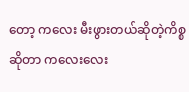တော့ က‌လေး မီးဖွားတယ်ဆိုတဲ့ကိစ္စဆိုတာ ကလေးလေး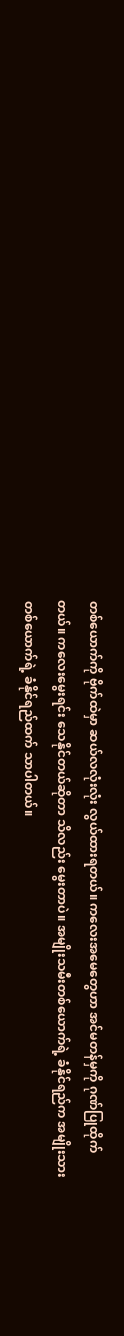တစ်ယောက်ကို ဗိုက်ထဲမှာ ဆယ်လလုံးလုံး လွယ်ထားရတယ်။ ကလေးအမေတွေဟာ အင်မတန်မှကို ဂုဏ်ပြုထိုက်တယ်။ ကလေးမွေးရင်း သေနိုင်တယ်ဆိုတာ သိလည်း မွေးတာပဲ။ အမျိုးသမီးတစ်ယောက်ရဲ့ ခံနိုင်ရည်က အမျိုးသားတစ်ယောက်ရဲ့ ခံနိုင်ရည်ထက် သာပါတယ်။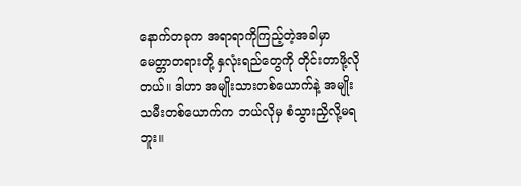နောက်တခုက အရာရာကိုကြည့်တဲ့အခါမှာ မေတ္တာတရားတို့ နှလုံးရည်တွေကို တိုင်းတာဖို့လိုတယ်။ ဒါဟာ အမျိုးသားတစ်ယောက်နဲ့ အမျိုးသမီးတစ်ယောက်က ဘယ်လိုမှ စံသွားညှိလို့မရဘူး။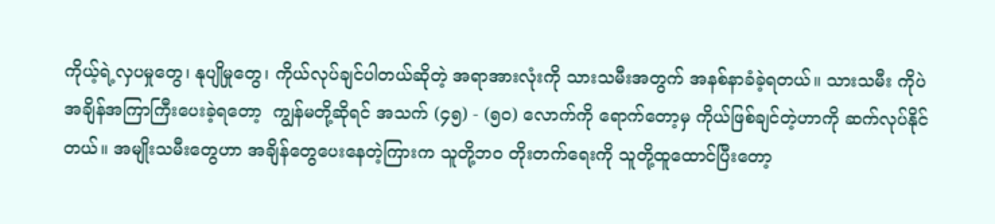ကိုယ့်ရဲ့လှပမှုတွေ၊ နုပျိုမှုတွေ၊ ကိုယ်လုပ်ချင်ပါတယ်ဆိုတဲ့ အရာအားလုံးကို သားသမီးအတွက် အနစ်နာခံခဲ့ရတယ်။ သားသမီး ကိုပဲ အချိန်အကြာကြီးပေးခဲ့ရတော့  ကျွန်မတို့ဆိုရင် အသက် (၄၅) - (၅၀) လောက်ကို ရောက်တော့မှ ကိုယ်ဖြစ်ချင်တဲ့ဟာကို ဆက်လုပ်နိုင်တယ်။ အမျိုးသမီးတွေဟာ အချိန်တွေပေးနေတဲ့ကြားက သူတို့ဘဝ တိုးတက်ရေးကို သူတို့ထူထောင်ပြီးတော့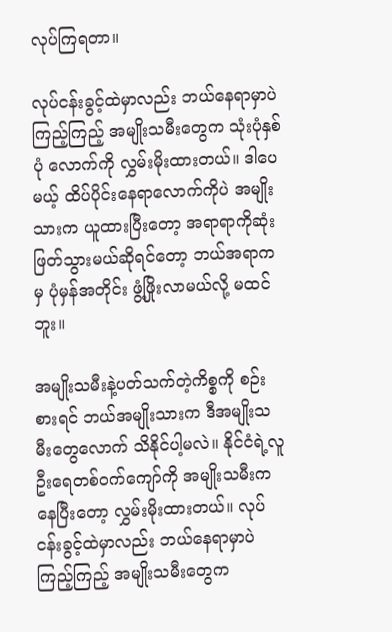လုပ်ကြရတာ။

လုပ်ငန်းခွင့်ထဲမှာလည်း ဘယ်နေရာမှာပဲကြည့်ကြည့် အမျိုးသမီးတွေက သုံးပုံနှစ်ပုံ လောက်ကို လွှမ်းမိုးထားတယ်။ ဒါပေမယ့် ထိပ်ပိုင်းနေရာလောက်ကိုပဲ အမျိုးသားက ယူထားပြီးတော့ အရာရာကိုဆုံးဖြတ်သွားမယ်ဆိုရင်တော့ ဘယ်အရာကမှ ပုံမှန်အတိုင်း ဖွံ့ဖြိုးလာမယ်လို့ မထင်ဘူး။

အမျိုးသမီးနဲ့ပတ်သက်တဲ့ကိစ္စကို စဉ်းစားရင် ဘယ်အမျိုးသားက ဒီအမျိုးသမီးတွေလောက် သိနိုင်ပါ့မလဲ။ နိုင်ငံရဲ့လူဦးရေတစ်ဝက်ကျော်ကို အမျိုးသမီးက နေပြီးတော့ လွှမ်းမိုးထားတယ်။ လုပ်ငန်းခွင့်ထဲမှာလည်း ဘယ်နေရာမှာပဲကြည့်ကြည့် အမျိုးသမီးတွေက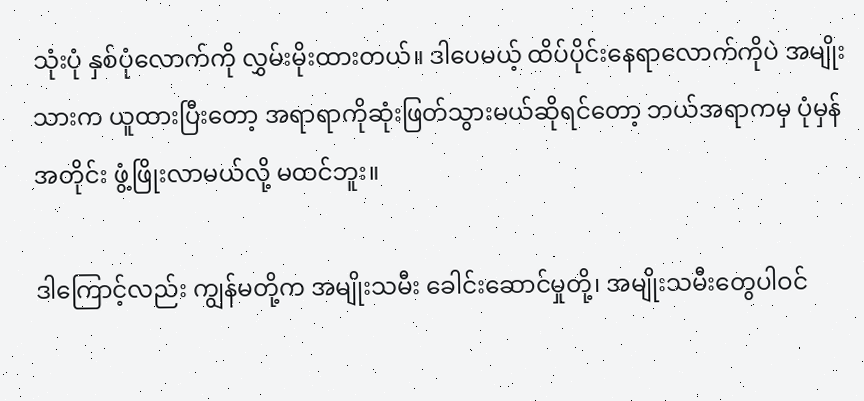သုံးပုံ နှစ်ပုံလောက်ကို လွှမ်းမိုးထားတယ်။ ဒါပေမယ့် ထိပ်ပိုင်းနေရာလောက်ကိုပဲ အမျိုးသားက ယူထားပြီးတော့ အရာရာကိုဆုံးဖြတ်သွားမယ်ဆိုရင်တော့ ဘယ်အရာကမှ ပုံမှန်အတိုင်း ဖွံ့ဖြိုးလာမယ်လို့ မထင်ဘူး။

ဒါကြောင့်လည်း ကျွန်မတို့က အမျိုးသမီး ခေါင်းဆောင်မှုတို့၊ အမျိုးသမီးတွေပါဝင်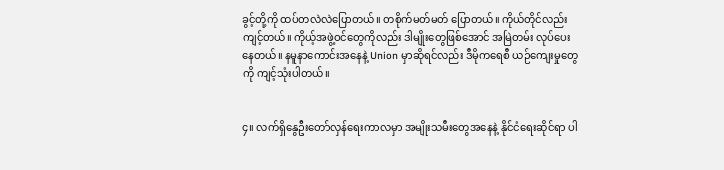ခွင့်တို့ကို ထပ်တလဲလဲပြောတယ်။ တစိုက်မတ်မတ် ပြောတယ်။ ကိုယ်တိုင်လည်း ကျင့်တယ်။ ကိုယ့်အဖွဲ့ဝင်တွေကိုလည်း ဒါမျိုးတွေဖြစ်အောင် အမြဲတမ်း လုပ်ပေးနေတယ်။ နမူနာကောင်းအနေနဲ့ Union မှာဆိုရင်လည်း ဒီမိုကရေစီ ယဉ်ကျေးမှုတွေကို ကျင့်သုံးပါတယ်။


၄။ လက်ရှိနွေဦးတော်လှန်ရေးကာလမှာ အမျိုးသမီးတွေအနေနဲ့ နိုင်ငံရေးဆိုင်ရာ ပါ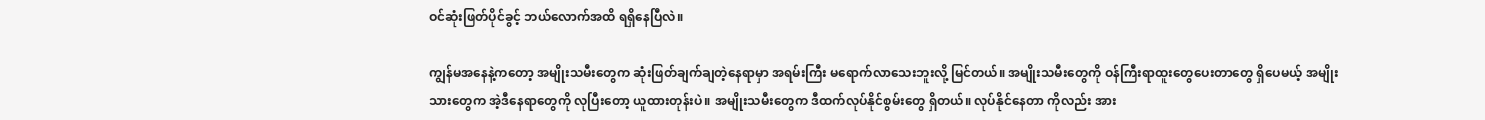ဝင်ဆုံးဖြတ်ပိုင်ခွင့် ဘယ်လောက်အထိ ရရှိနေပြီလဲ။

ကျွန်မအနေနဲ့ကတော့ အမျိုးသမီးတွေက ဆုံးဖြတ်ချက်ချတဲ့နေရာမှာ အရမ်းကြီး မရောက်လာသေးဘူးလို့ မြင်တယ်။ အမျိုးသမီးတွေကို ဝန်ကြီးရာထူးတွေပေးတာတွေ ရှိပေမယ့် အမျိုးသားတွေက အဲ့ဒီနေရာတွေကို လုပြီးတော့ ယူထားတုန်းပဲ။ အမျိုးသမီးတွေက ဒီထက်လုပ်နိုင်စွမ်းတွေ ရှိတယ်။ လုပ်နိုင်နေတာ ကိုလည်း အား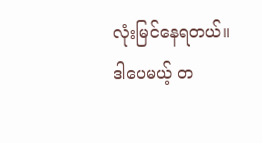လုံးမြင်နေရတယ်။ ဒါပေမယ့် တ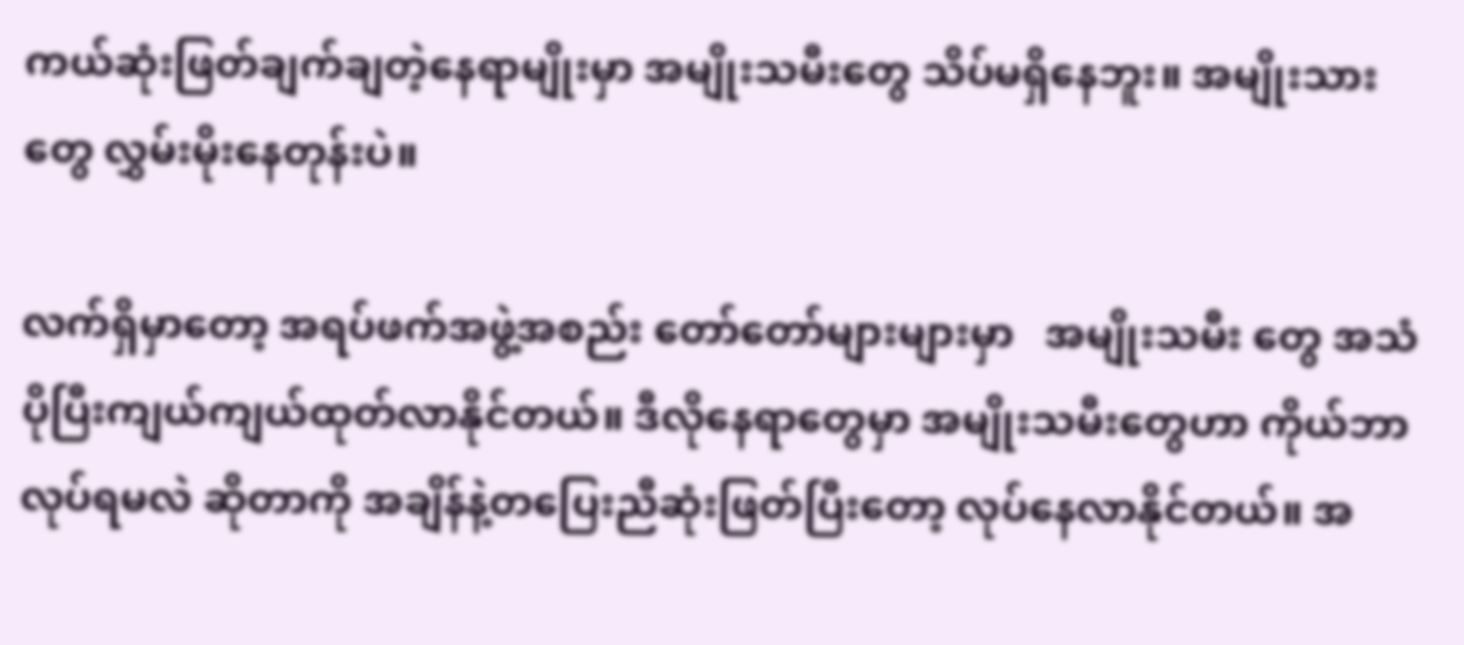ကယ်ဆုံးဖြတ်ချက်ချတဲ့နေရာမျိုးမှာ အမျိုးသမီးတွေ သိပ်မရှိနေဘူး။ အမျိုးသားတွေ လွှမ်းမိုးနေတုန်းပဲ။

လက်ရှိမှာတော့ အရပ်ဖက်အဖွဲ့အစည်း တော်တော်များများမှာ   အမျိုးသမီး တွေ အသံပိုပြီးကျယ်ကျယ်ထုတ်လာနိုင်တယ်။ ဒီလိုနေရာတွေမှာ အမျိုးသမီးတွေဟာ ကိုယ်ဘာလုပ်ရမလဲ ဆိုတာကို အချိန်နဲ့တပြေးညီဆုံးဖြတ်ပြီးတော့ လုပ်နေလာနိုင်တယ်။ အ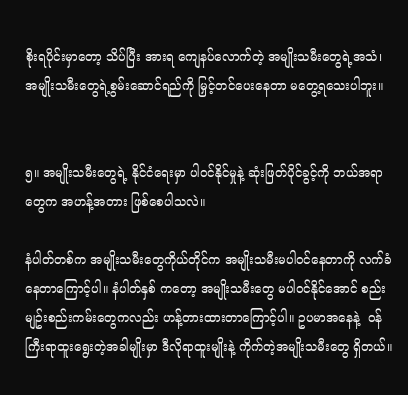စိုးရပိုင်းမှာတော့ သိပ်ပြီး အားရ ကျေနပ်လောက်တဲ့ အမျိုးသမီးတွေရဲ့အသံ၊ အမျိုးသမီးတွေရဲ့စွမ်းဆောင်ရည်ကို မြှင့်တင်ပေးနေတာ မတွေ့ရသေးပါဘူး။


၅။ အမျိုးသမီးတွေရဲ့ နိုင်ငံရေးမှာ ပါဝင်နိုင်မှုနဲ့ ဆုံးဖြတ်ပိုင်ခွင့်ကို ဘယ်အရာတွေက အဟန့်အတား ဖြစ်စေပါသလဲ။

နံပါတ်တစ်က အမျိုးသမီးတွေကိုယ်တိုင်က အမျိုးသမီးမပါဝင်နေတာကို လက်ခံနေတာကြောင့်ပါ။ နံပါတ်နှစ် ကတော့ အမျိုးသမီးတွေ မပါဝင်နိုင်အောင် စည်းမျဥ်းစည်းကမ်းတွေကလည်း ဟန့်တားထားတာကြောင့်ပါ။ ဥပမာအနေနဲ့  ဝန်ကြီးရာထူးရွေးတဲ့အခါမျိုးမှာ ဒီလိုရာထူးမျိုးနဲ့ ကိုက်တဲ့အမျိုးသမီးတွေ ရှိတယ်။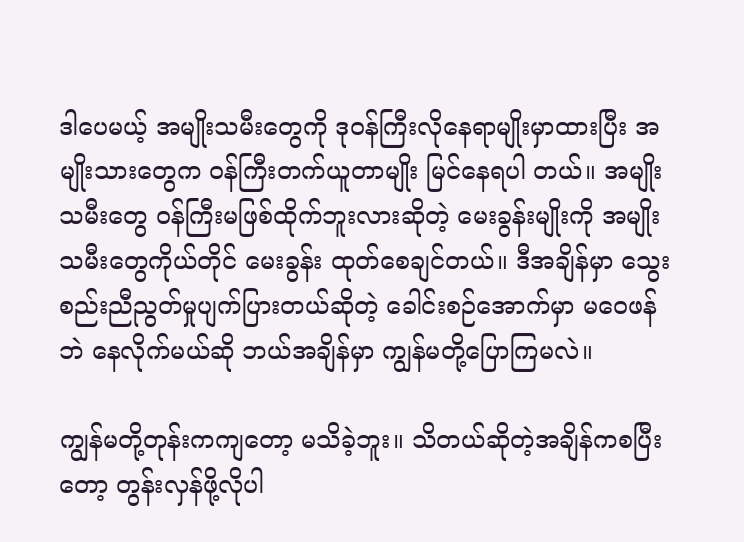ဒါပေမယ့် အမျိုးသမီးတွေကို ဒုဝန်ကြီးလိုနေရာမျိုးမှာထားပြီး အမျိုးသားတွေက ဝန်ကြီးတက်ယူတာမျိုး မြင်နေရပါ တယ်။ အမျိုးသမီးတွေ ဝန်ကြီးမဖြစ်ထိုက်ဘူးလားဆိုတဲ့ မေးခွန်းမျိုးကို အမျိုးသမီးတွေကိုယ်တိုင် မေးခွန်း ထုတ်စေချင်တယ်။ ဒီအချိန်မှာ သွေးစည်းညီညွတ်မှုပျက်ပြားတယ်ဆိုတဲ့ ခေါင်းစဉ်အောက်မှာ မဝေဖန်ဘဲ နေလိုက်မယ်ဆို ဘယ်အချိန်မှာ ကျွန်မတို့ပြောကြမလဲ။

ကျွန်မတို့တုန်းကကျတော့ မသိခဲ့ဘူး။ သိတယ်ဆိုတဲ့အချိန်ကစပြီးတော့ တွန်းလှန်ဖို့လိုပါ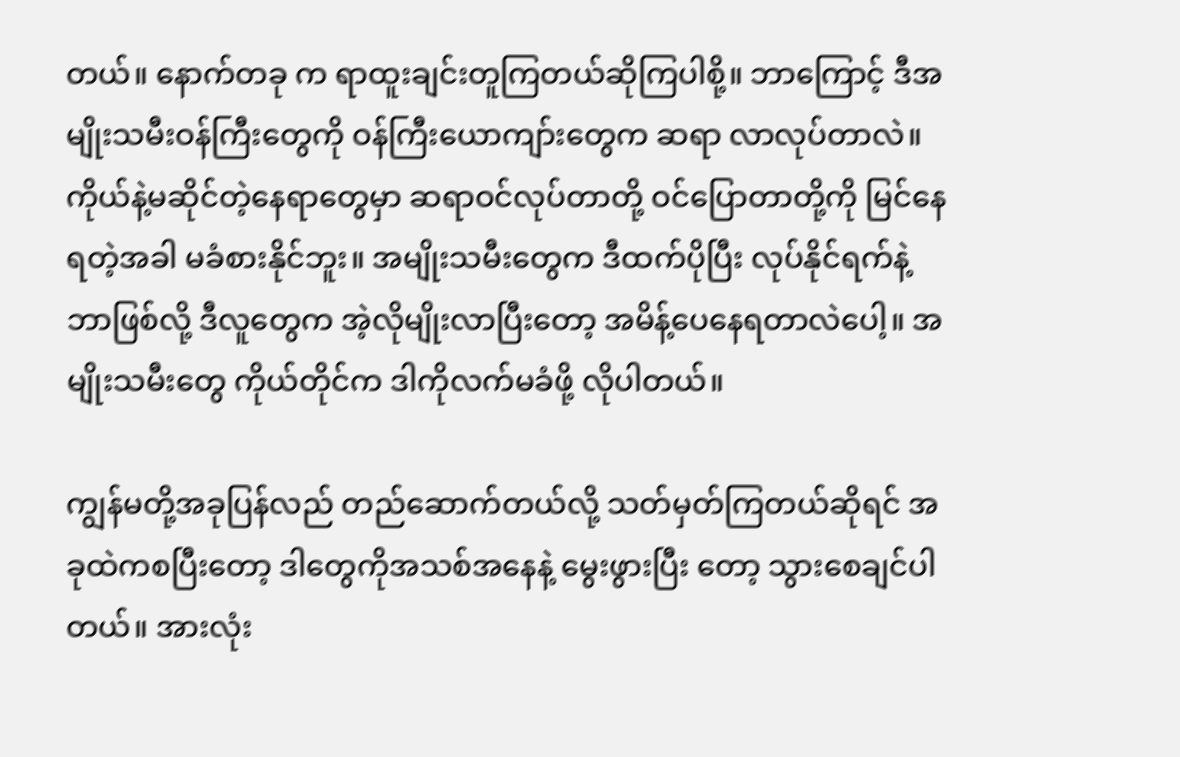တယ်။ နောက်တခု က ရာထူးချင်းတူကြတယ်ဆိုကြပါစို့။ ဘာကြောင့် ဒီအမျိုးသမီးဝန်ကြီးတွေကို ဝန်ကြီးယောကျာ်းတွေက ဆရာ လာလုပ်တာလဲ။ ကိုယ်နဲ့မဆိုင်တဲ့နေရာတွေမှာ ဆရာဝင်လုပ်တာတို့ ဝင်ပြောတာတို့ကို မြင်နေရတဲ့အခါ မခံစားနိုင်ဘူး။ အမျိုးသမီးတွေက ဒီထက်ပိုပြီး လုပ်နိုင်ရက်နဲ့ ဘာဖြစ်လို့ ဒီလူတွေက အဲ့လိုမျိုးလာပြီးတော့ အမိန့်ပေနေရတာလဲပေါ့။ အမျိုးသမီးတွေ ကိုယ်တိုင်က ဒါကိုလက်မခံဖို့ လိုပါတယ်။

ကျွန်မတို့အခုပြန်လည် တည်ဆောက်တယ်လို့ သတ်မှတ်ကြတယ်ဆိုရင် အခုထဲကစပြီးတော့ ဒါတွေကိုအသစ်အနေနဲ့ မွေးဖွားပြီး တော့ သွားစေချင်ပါတယ်။ အားလုံး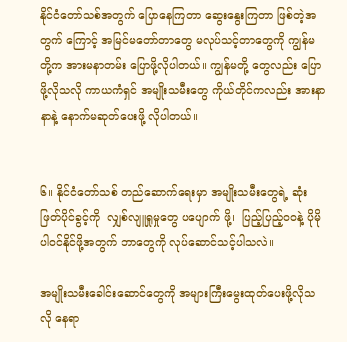နိုင်ငံတော်သစ်အတွက် ပြောနေကြတာ ဆွေးနွေးကြတာ ဖြစ်တဲ့အတွက် ကြောင့် အမြင်မတော်တာတွေ မလုပ်သင့်တာတွေကို ကျွန်မတို့က အားမနာတမ်း ပြောဖို့လိုပါတယ်။ ကျွန်မတို့ တွေလည်း ပြောဖို့လိုသလို ကာယကံရှင် အမျိုးသမီးတွေ ကိုယ်တိုင်ကလည်း အားနာနာနဲ့ နောက်မဆုတ်ပေးဖို့ လိုပါတယ်။


၆။ နိုင်ငံတော်သစ် တည်ဆောက်ရေးမှာ အမျိုးသမီးတွေရဲ့ ဆုံးဖြတ်ပိုင်ခွင့်ကို  လျှစ်လျူရှုမှုတွေ ပပျောက် ဖို့၊  ပြည့်ပြည့်ဝဝနဲ့ ပိုမိုပါဝင်နိုင်ဖို့အတွက် ဘာတွေကို လုပ်ဆောင်သင့်ပါသလဲ။

အမျိုးသမီးခေါင်းဆောင်တွေကို အများကြီးမွေးထုတ်ပေးဖို့လိုသလို နေရာ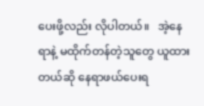ပေးဖို့လည်း လိုပါတယ်။   အဲ့နေရာနဲ့ မထိုက်တန်တဲ့သူတွေ ယူထားတယ်ဆို နေရာဖယ်ပေးရ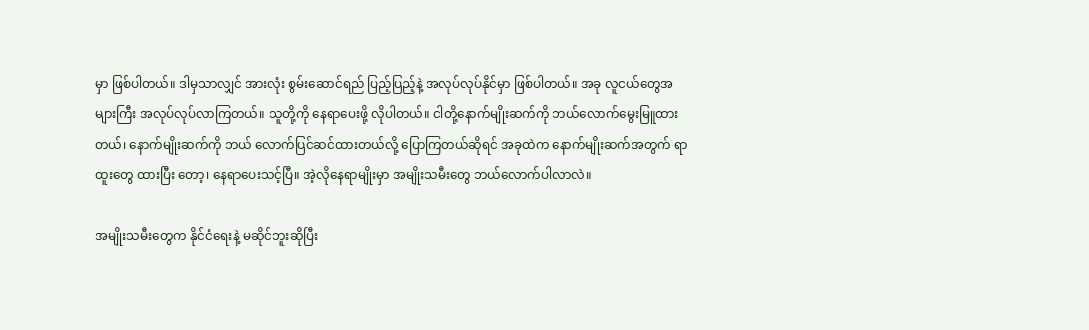မှာ ဖြစ်ပါတယ်။ ဒါမှသာလျှင် အားလုံး စွမ်းဆောင်ရည် ပြည့်ပြည့်နဲ့ အလုပ်လုပ်နိုင်မှာ ဖြစ်ပါတယ်။ အခု လူငယ်တွေအများကြီး အလုပ်လုပ်လာကြတယ်။ သူတို့ကို နေရာပေးဖို့ လိုပါတယ်။ ငါတို့နောက်မျိုးဆက်ကို ဘယ်လောက်မွေးမြူထားတယ်၊ နောက်မျိုးဆက်ကို ဘယ် လောက်ပြင်ဆင်ထားတယ်လို့ ပြောကြတယ်ဆိုရင် အခုထဲက နောက်မျိုးဆက်အတွက် ရာထူးတွေ ထားပြီး တော့၊ နေရာပေးသင့်ပြီ။ အဲ့လိုနေရာမျိုးမှာ အမျိုးသမီးတွေ ဘယ်လောက်ပါလာလဲ။

အမျိုးသမီးတွေက နိုင်ငံရေးနဲ့ မဆိုင်ဘူးဆိုပြီး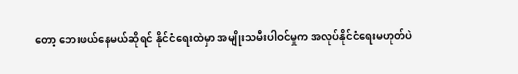တော့ ဘေးဖယ်နေမယ်ဆိုရင် နိုင်ငံရေးထဲမှာ အမျိုးသမီးပါဝင်မှုက အလုပ်နိုင်ငံရေးမဟုတ်ပဲ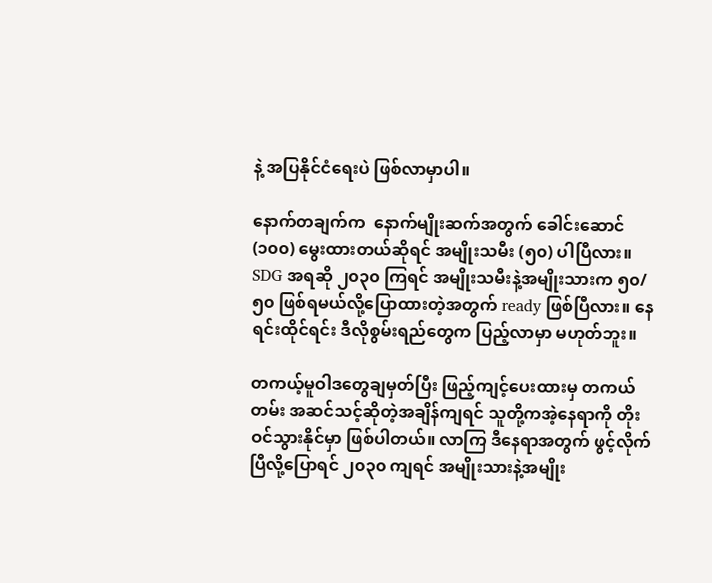နဲ့ အပြနိုင်ငံရေးပဲ ဖြစ်လာမှာပါ။

နောက်တချက်က  နောက်မျိုးဆက်အတွက် ခေါင်းဆောင် (၁၀၀) မွေးထားတယ်ဆိုရင် အမျိုးသမီး (၅၀) ပါပြီလား။ SDG အရဆို ၂၀၃၀ ကြရင် အမျိုးသမီးနဲ့အမျိုးသားက ၅၀/၅၀ ဖြစ်ရမယ်လို့ပြောထားတဲ့အတွက် ready ဖြစ်ပြီလား။ နေရင်းထိုင်ရင်း ဒီလိုစွမ်းရည်တွေက ပြည့်လာမှာ မဟုတ်ဘူး။

တကယ့်မူဝါဒတွေချမှတ်ပြီး ဖြည့်ကျင့်ပေးထားမှ တကယ်တမ်း အဆင်သင့်ဆိုတဲ့အချိန်ကျရင် သူတို့ကအဲ့နေရာကို တိုးဝင်သွားနိုင်မှာ ဖြစ်ပါတယ်။ လာကြ ဒီနေရာအတွက် ဖွင့်လိုက်ပြီလို့ပြောရင် ၂၀၃၀ ကျရင် အမျိုးသားနဲ့အမျိုး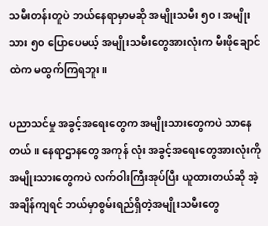သမီးတန်းတူပဲ ဘယ်နေရာမှာမဆို အမျိုးသမီး ၅၀၊ အမျိုးသား ၅၀ ပြောပေမယ့် အမျိုးသမီးတွေအားလုံးက မီးဖိုချောင်ထဲက မထွက်ကြရဘူး။

ပညာသင်မှု အခွင့်အရေးတွေက အမျိုးသားတွေကပဲ သာနေတယ်။ နေရာဌာနတွေ အကုန် လုံး အခွင့်အရေးတွေအားလုံးကို အမျိုးသားတွေကပဲ လက်ဝါးကြီးအုပ်ပြီး ယူထားတယ်ဆို အဲ့အချိန်ကျရင် ဘယ်မှာစွမ်းရည်ရှိတဲ့အမျိုးသမီးတွေ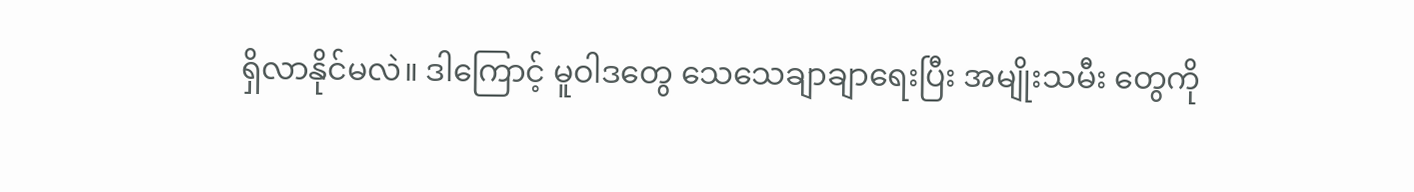ရှိလာနိုင်မလဲ။ ဒါကြောင့် မူဝါဒတွေ သေသေချာချာရေးပြီး အမျိုးသမီး တွေကို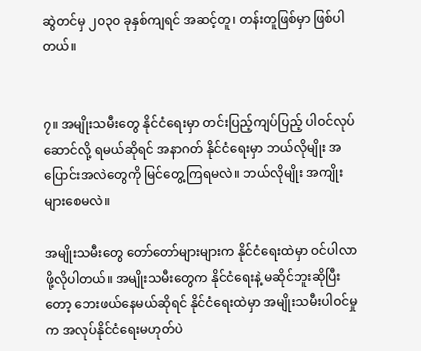ဆွဲတင်မှ ၂၀၃၀ ခုနှစ်ကျရင် အဆင့်တူ၊ တန်းတူဖြစ်မှာ ဖြစ်ပါတယ်။


၇။ အမျိုးသမီးတွေ နိုင်ငံရေးမှာ တင်းပြည့်ကျပ်ပြည့် ပါဝင်လုပ်ဆောင်လို့ ရမယ်ဆိုရင် အနာဂတ် နိုင်ငံရေးမှာ ဘယ်လိုမျိုး အပြောင်းအလဲတွေကို မြင်တွေ့ကြရမလဲ။ ဘယ်လိုမျိုး အကျိုးများစေမလဲ။

အမျိုးသမီးတွေ တော်တော်များများက နိုင်ငံရေးထဲမှာ ဝင်ပါလာဖို့လိုပါတယ်။ အမျိုးသမီးတွေက နိုင်ငံရေးနဲ့ မဆိုင်ဘူးဆိုပြီးတော့ ဘေးဖယ်နေမယ်ဆိုရင် နိုင်ငံရေးထဲမှာ အမျိုးသမီးပါဝင်မှုက အလုပ်နိုင်ငံရေးမဟုတ်ပဲ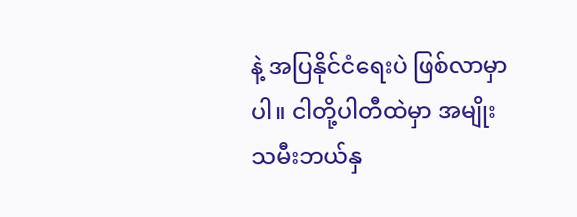နဲ့ အပြနိုင်ငံရေးပဲ ဖြစ်လာမှာပါ။ ငါတို့ပါတီထဲမှာ အမျိုးသမီးဘယ်နှ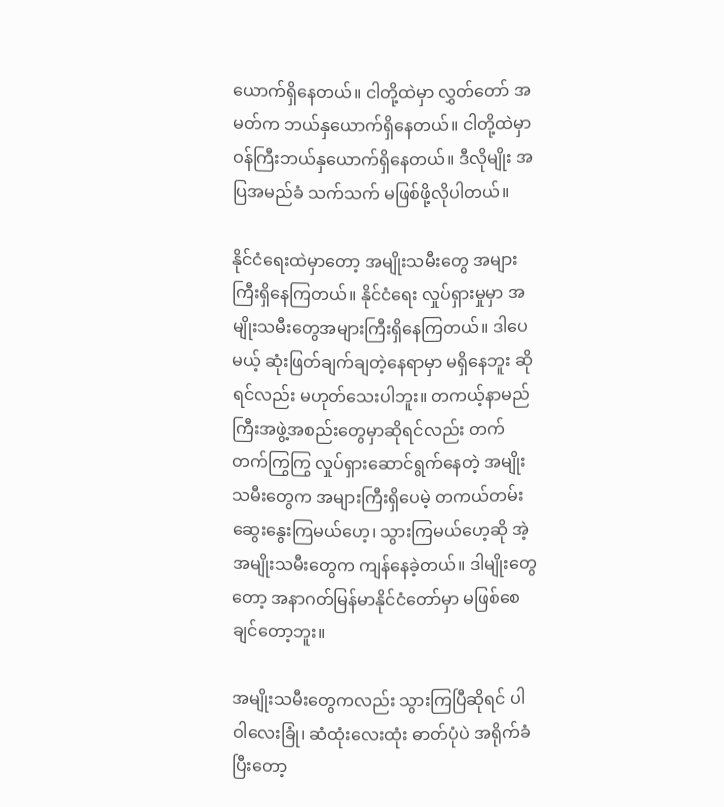ယောက်ရှိနေတယ်။ ငါတို့ထဲမှာ လွှတ်တော် အမတ်က ဘယ်နှယောက်ရှိနေတယ်။ ငါတို့ထဲမှာ ဝန်ကြီးဘယ်နှယောက်ရှိနေတယ်။ ဒီလိုမျိုး အပြအမည်ခံ သက်သက် မဖြစ်ဖို့လိုပါတယ်။

နိုင်ငံရေးထဲမှာတော့ အမျိုးသမီးတွေ အများကြီးရှိနေကြတယ်။ နိုင်ငံရေး လှုပ်ရှားမှုမှာ အမျိုးသမီးတွေအများကြီးရှိနေကြတယ်။ ဒါပေမယ့် ဆုံးဖြတ်ချက်ချတဲ့နေရာမှာ မရှိနေဘူး ဆိုရင်လည်း မဟုတ်သေးပါဘူး။ တကယ့်နာမည်ကြီးအဖွဲ့အစည်းတွေမှာဆိုရင်လည်း တက်တက်ကြွကြွ လှုပ်ရှားဆောင်ရွက်နေတဲ့ အမျိုးသမီးတွေက အများကြီးရှိပေမဲ့ တကယ်တမ်း ဆွေးနွေးကြမယ်ဟေ့၊ သွားကြမယ်ဟေ့ဆို အဲ့အမျိုးသမီးတွေက ကျန်နေခဲ့တယ်။ ဒါမျိုးတွေတော့ အနာဂတ်မြန်မာနိုင်ငံတော်မှာ မဖြစ်စေချင်တော့ဘူး။

အမျိုးသမီးတွေကလည်း သွားကြပြီဆိုရင် ပါဝါလေးခြုံ၊ ဆံထုံးလေးထုံး ဓာတ်ပုံပဲ အရိုက်ခံပြီးတော့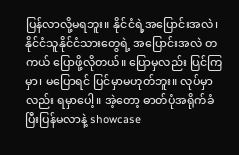ပြန်လာလို့မရဘူး။ နိုင်ငံရဲ့အပြောင်းအလဲ၊ နိုင်ငံသူနိုင်ငံသားတွေရဲ့ အပြောင်းအလဲ တကယ် ပြောဖို့လိုတယ်။ ပြောမှလည်း ပြင်ကြမှာ၊ မပြောရင် ပြင်မှာမဟုတ်ဘူး။ လုပ်မှာလည်း ရမှာပေါ့။ အဲ့တော့ ဓာတ်ပုံအရိုက်ခံပြီးပြန်မလာနဲ့ showcase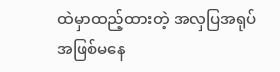ထဲမှာထည့်ထားတဲ့ အလှပြအရုပ်အဖြစ်မနေ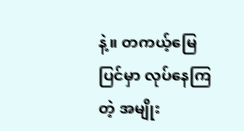နဲ့။ တကယ့်မြေပြင်မှာ လုပ်နေကြတဲ့ အမျိုး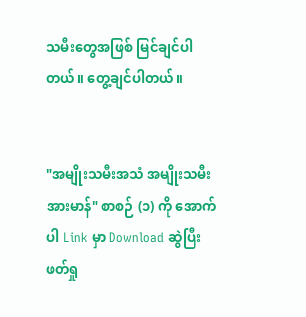သမီးတွေအဖြစ် မြင်ချင်ပါတယ်။ တွေ့ချင်ပါတယ်။


"အမျိုးသမီးအသံ အမျိုးသမီးအားမာန်" စာစဉ် (၁) ကို အောက်ပါ Link မှာ Download ဆွဲပြီး ဖတ်ရှု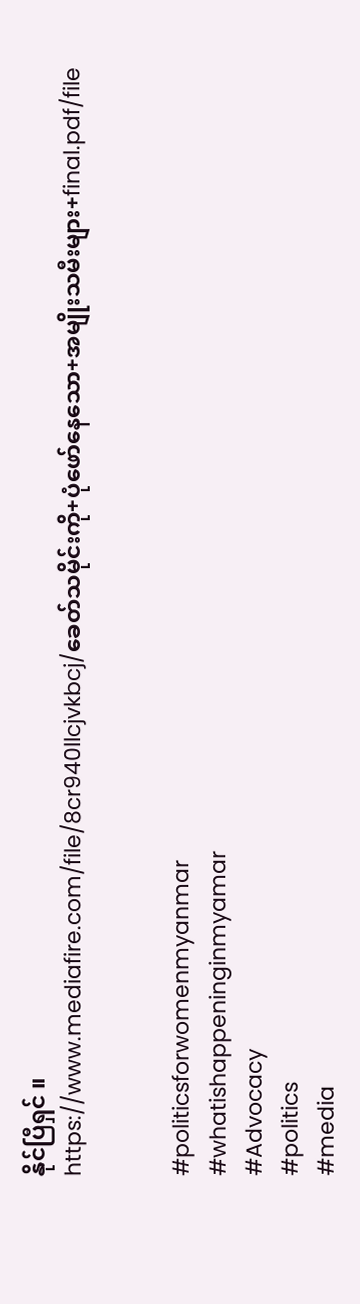နိုင်ပြီရှင် ။
https://www.mediafire.com/file/8cr940llcjvkbcj/ခေတ်သမိုင်းကို+ပုံဖော်နေသော+အမျိုးသမီးများ+final.pdf/file


#politicsforwomenmyanmar
#whatishappeninginmyamar
#Advocacy
#politics
#media